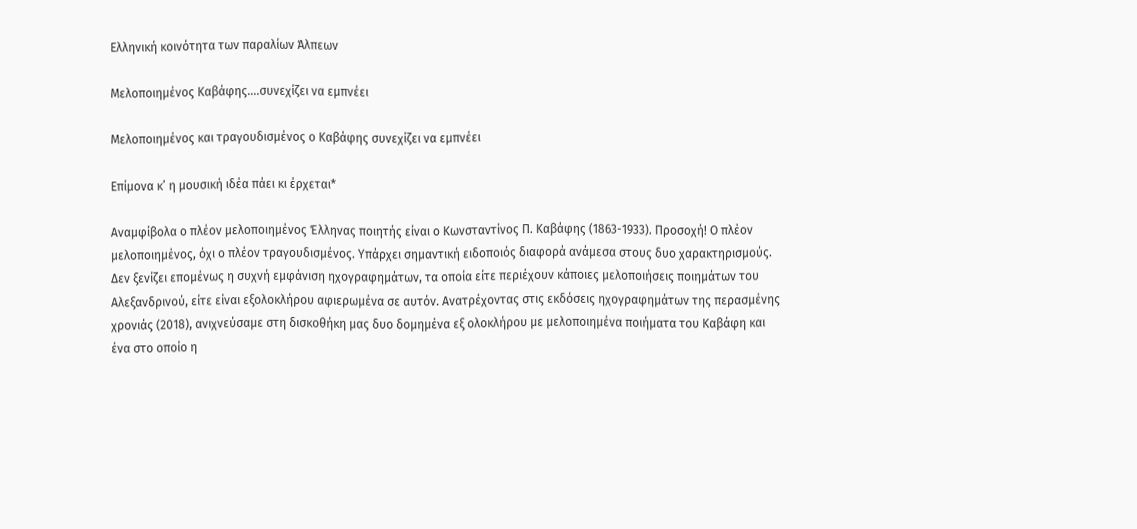Ελληνική κοινότητα των παραλίων Άλπεων

Μελοποιημένος Καβάφης….συνεχίζει να εμπνέει

Μελοποιημένος και τραγουδισμένος ο Καβάφης συνεχίζει να εμπνέει

Επίμονα κ’ η μουσική ιδέα πάει κι έρχεται*

Αναμφίβολα ο πλέον μελοποιημένος Έλληνας ποιητής είναι ο Κωνσταντίνος Π. Καβάφης (1863-1933). Προσοχή! Ο πλέον μελοποιημένος, όχι ο πλέον τραγουδισμένος. Υπάρχει σημαντική ειδοποιός διαφορά ανάμεσα στους δυο χαρακτηρισμούς. Δεν ξενίζει επομένως η συχνή εμφάνιση ηχογραφημάτων, τα οποία είτε περιέχουν κάποιες μελοποιήσεις ποιημάτων του Αλεξανδρινού, είτε είναι εξολοκλήρου αφιερωμένα σε αυτόν. Ανατρέχοντας στις εκδόσεις ηχογραφημάτων της περασμένης χρονιάς (2018), ανιχνεύσαμε στη δισκοθήκη μας δυο δομημένα εξ ολοκλήρου με μελοποιημένα ποιήματα του Καβάφη και ένα στο οποίο η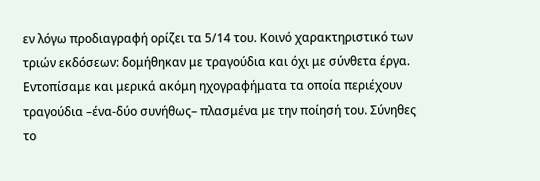εν λόγω προδιαγραφή ορίζει τα 5/14 του. Κοινό χαρακτηριστικό των τριών εκδόσεων: δομήθηκαν με τραγούδια και όχι με σύνθετα έργα. Εντοπίσαμε και μερικά ακόμη ηχογραφήματα τα οποία περιέχουν τραγούδια –ένα-δύο συνήθως– πλασμένα με την ποίησή του. Σύνηθες το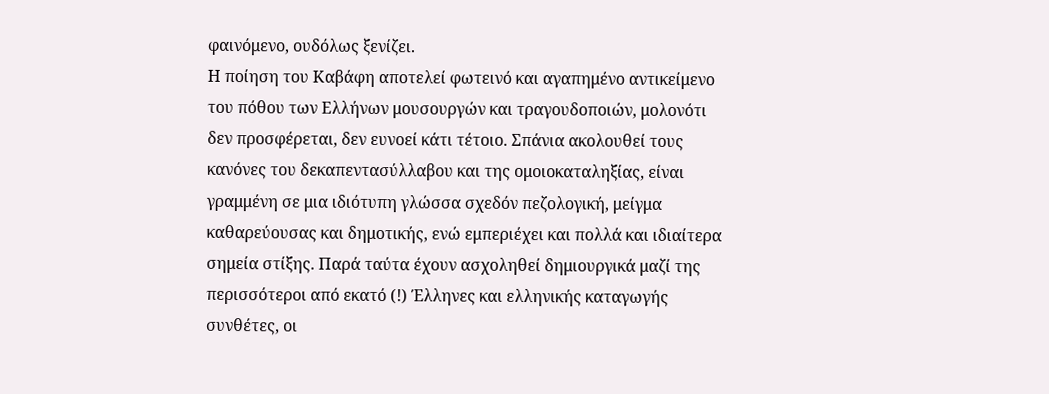φαινόμενο, ουδόλως ξενίζει.
Η ποίηση του Καβάφη αποτελεί φωτεινό και αγαπημένο αντικείμενο του πόθου των Ελλήνων μουσουργών και τραγουδοποιών, μολονότι δεν προσφέρεται, δεν ευνοεί κάτι τέτοιο. Σπάνια ακολουθεί τους κανόνες του δεκαπεντασύλλαβου και της ομοιοκαταληξίας, είναι γραμμένη σε μια ιδιότυπη γλώσσα σχεδόν πεζολογική, μείγμα καθαρεύουσας και δημοτικής, ενώ εμπεριέχει και πολλά και ιδιαίτερα σημεία στίξης. Παρά ταύτα έχουν ασχοληθεί δημιουργικά μαζί της περισσότεροι από εκατό (!) Έλληνες και ελληνικής καταγωγής συνθέτες, οι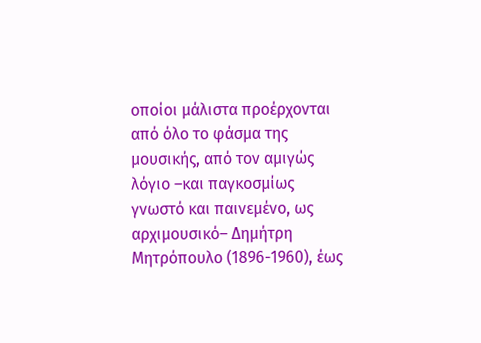οποίοι μάλιστα προέρχονται από όλο το φάσμα της μουσικής, από τον αμιγώς λόγιο –και παγκοσμίως γνωστό και παινεμένο, ως αρχιμουσικό– Δημήτρη Μητρόπουλο (1896-1960), έως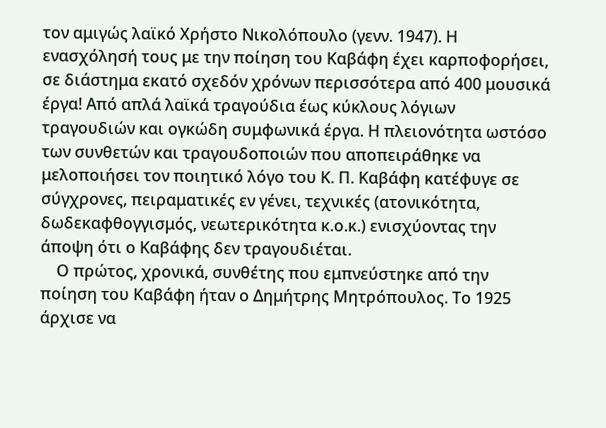τον αμιγώς λαϊκό Χρήστο Νικολόπουλο (γενν. 1947). Η ενασχόλησή τους με την ποίηση του Καβάφη έχει καρποφορήσει, σε διάστημα εκατό σχεδόν χρόνων περισσότερα από 400 μουσικά έργα! Από απλά λαϊκά τραγούδια έως κύκλους λόγιων τραγουδιών και ογκώδη συμφωνικά έργα. Η πλειονότητα ωστόσο των συνθετών και τραγουδοποιών που αποπειράθηκε να μελοποιήσει τον ποιητικό λόγο του Κ. Π. Καβάφη κατέφυγε σε σύγχρονες, πειραματικές εν γένει, τεχνικές (ατονικότητα, δωδεκαφθογγισμός, νεωτερικότητα κ.ο.κ.) ενισχύοντας την άποψη ότι ο Καβάφης δεν τραγουδιέται.
    Ο πρώτος, χρονικά, συνθέτης που εμπνεύστηκε από την ποίηση του Καβάφη ήταν ο Δημήτρης Μητρόπουλος. Το 1925 άρχισε να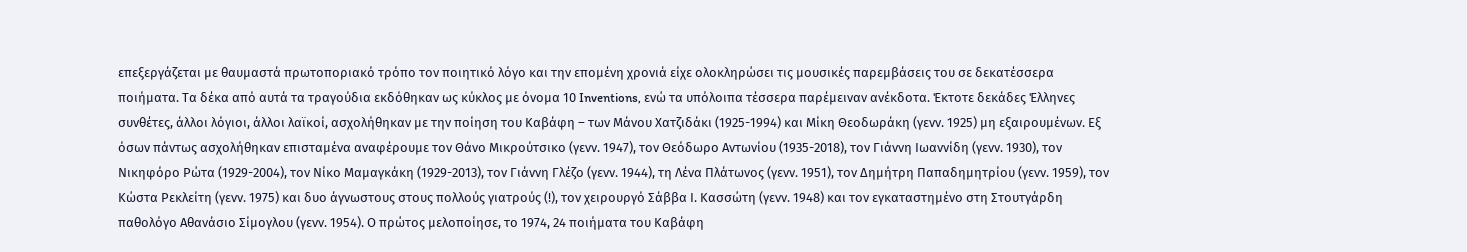επεξεργάζεται με θαυμαστά πρωτοποριακό τρόπο τον ποιητικό λόγο και την επομένη χρονιά είχε ολοκληρώσει τις μουσικές παρεμβάσεις του σε δεκατέσσερα ποιήματα. Τα δέκα από αυτά τα τραγούδια εκδόθηκαν ως κύκλος με όνομα 10 Inventions, ενώ τα υπόλοιπα τέσσερα παρέμειναν ανέκδοτα. Έκτοτε δεκάδες Έλληνες συνθέτες, άλλοι λόγιοι, άλλοι λαϊκοί, ασχολήθηκαν με την ποίηση του Καβάφη – των Μάνου Χατζιδάκι (1925-1994) και Μίκη Θεοδωράκη (γενν. 1925) μη εξαιρουμένων. Εξ όσων πάντως ασχολήθηκαν επισταμένα αναφέρουμε τον Θάνο Μικρούτσικο (γενν. 1947), τον Θεόδωρο Αντωνίου (1935-2018), τον Γιάννη Ιωαννίδη (γενν. 1930), τον Νικηφόρο Ρώτα (1929-2004), τον Νίκο Μαμαγκάκη (1929-2013), τον Γιάννη Γλέζο (γενν. 1944), τη Λένα Πλάτωνος (γενν. 1951), τον Δημήτρη Παπαδημητρίου (γενν. 1959), τον Κώστα Ρεκλείτη (γενν. 1975) και δυο άγνωστους στους πολλούς γιατρούς (!), τον χειρουργό Σάββα Ι. Κασσώτη (γενν. 1948) και τον εγκαταστημένο στη Στουτγάρδη παθολόγο Αθανάσιο Σίμογλου (γενν. 1954). Ο πρώτος μελοποίησε, το 1974, 24 ποιήματα του Καβάφη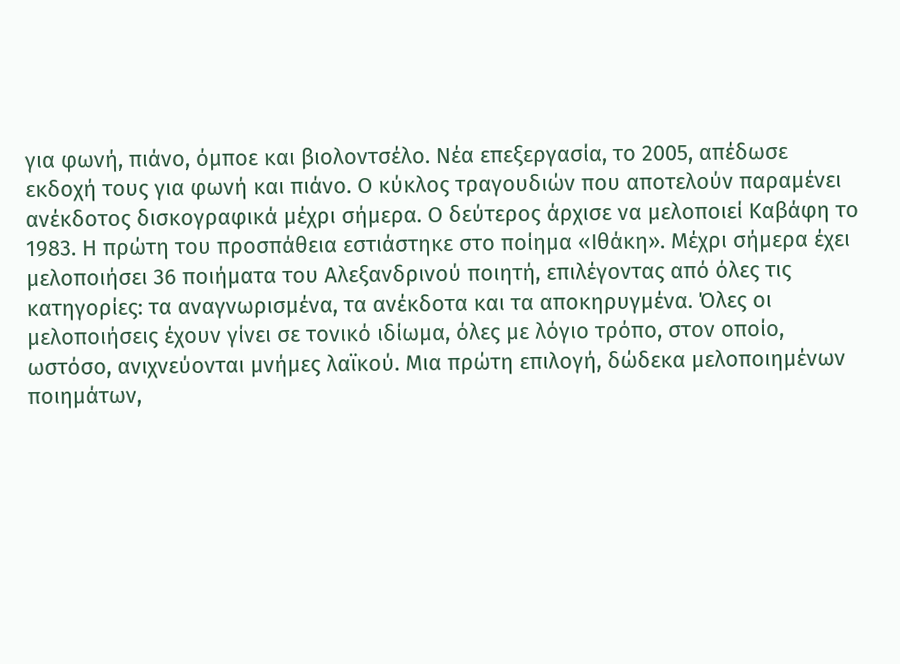για φωνή, πιάνο, όμποε και βιολοντσέλο. Νέα επεξεργασία, το 2005, απέδωσε εκδοχή τους για φωνή και πιάνο. Ο κύκλος τραγουδιών που αποτελούν παραμένει ανέκδοτος δισκογραφικά μέχρι σήμερα. Ο δεύτερος άρχισε να μελοποιεί Καβάφη το 1983. Η πρώτη του προσπάθεια εστιάστηκε στο ποίημα «Ιθάκη». Μέχρι σήμερα έχει μελοποιήσει 36 ποιήματα του Αλεξανδρινού ποιητή, επιλέγοντας από όλες τις κατηγορίες: τα αναγνωρισμένα, τα ανέκδοτα και τα αποκηρυγμένα. Όλες οι μελοποιήσεις έχουν γίνει σε τονικό ιδίωμα, όλες με λόγιο τρόπο, στον οποίο, ωστόσο, ανιχνεύονται μνήμες λαϊκού. Μια πρώτη επιλογή, δώδεκα μελοποιημένων ποιημάτων,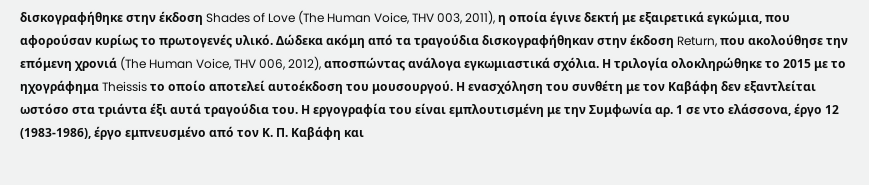δισκογραφήθηκε στην έκδοση Shades of Love (The Human Voice, THV 003, 2011), η οποία έγινε δεκτή με εξαιρετικά εγκώμια, που αφορούσαν κυρίως το πρωτογενές υλικό. Δώδεκα ακόμη από τα τραγούδια δισκογραφήθηκαν στην έκδοση Return, που ακολούθησε την επόμενη χρονιά (The Human Voice, THV 006, 2012), αποσπώντας ανάλογα εγκωμιαστικά σχόλια. Η τριλογία ολοκληρώθηκε το 2015 με το ηχογράφημα Theissis το οποίο αποτελεί αυτοέκδοση του μουσουργού. Η ενασχόληση του συνθέτη με τον Καβάφη δεν εξαντλείται ωστόσο στα τριάντα έξι αυτά τραγούδια του. Η εργογραφία του είναι εμπλουτισμένη με την Συμφωνία αρ. 1 σε ντο ελάσσονα, έργο 12 (1983-1986), έργο εμπνευσμένο από τον Κ. Π. Καβάφη και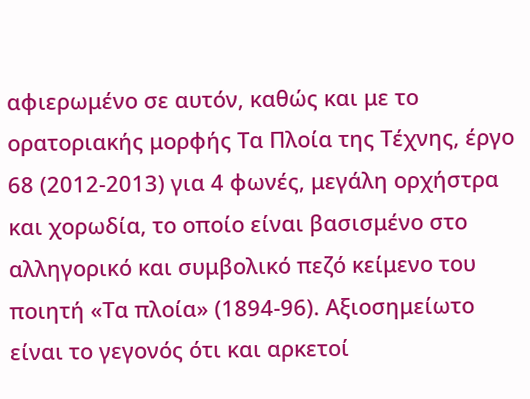αφιερωμένο σε αυτόν, καθώς και με το ορατοριακής μορφής Τα Πλοία της Τέχνης, έργο 68 (2012-2013) για 4 φωνές, μεγάλη ορχήστρα και χορωδία, το οποίο είναι βασισμένο στο αλληγορικό και συμβολικό πεζό κείμενο του ποιητή «Τα πλοία» (1894-96). Αξιοσημείωτο είναι το γεγονός ότι και αρκετοί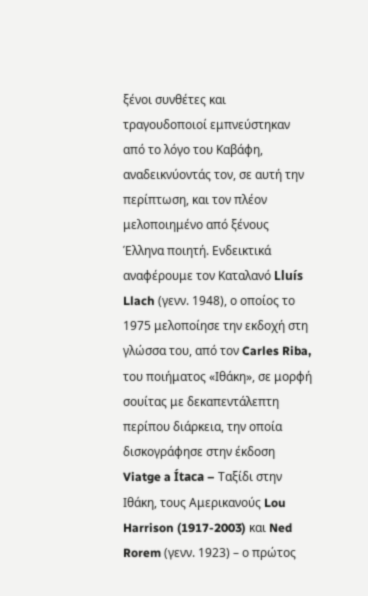ξένοι συνθέτες και τραγουδοποιοί εμπνεύστηκαν από το λόγο του Καβάφη, αναδεικνύοντάς τον, σε αυτή την περίπτωση, και τον πλέον μελοποιημένο από ξένους Έλληνα ποιητή. Ενδεικτικά αναφέρουμε τον Καταλανό Lluís Llach (γενν. 1948), ο οποίος το 1975 μελοποίησε την εκδοχή στη γλώσσα του, από τον Carles Riba, του ποιήματος «Ιθάκη», σε μορφή σουίτας με δεκαπεντάλεπτη περίπου διάρκεια, την οποία δισκογράφησε στην έκδοση Viatge a Ítaca – Ταξίδι στην Ιθάκη, τους Αμερικανούς Lou Harrison (1917-2003) και Ned Rorem (γενν. 1923) – ο πρώτος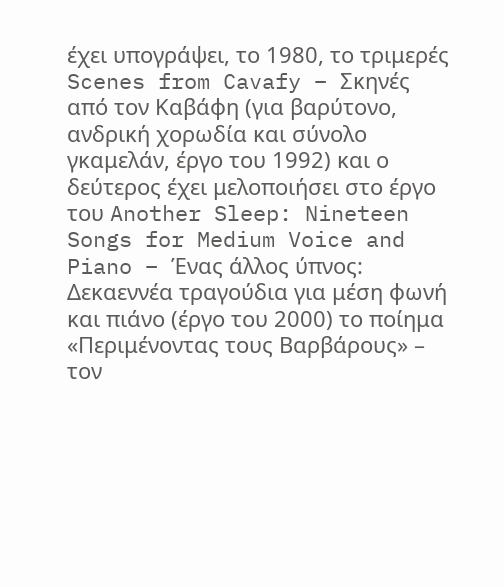έχει υπογράψει, το 1980, το τριμερές Scenes from Cavafy – Σκηνές από τον Καβάφη (για βαρύτονο, ανδρική χορωδία και σύνολο γκαμελάν, έργο του 1992) και ο δεύτερος έχει μελοποιήσει στο έργο του Another Sleep: Nineteen Songs for Medium Voice and Piano – Ένας άλλος ύπνος: Δεκαεννέα τραγούδια για μέση φωνή και πιάνο (έργο του 2000) το ποίημα «Περιμένοντας τους Βαρβάρους» – τον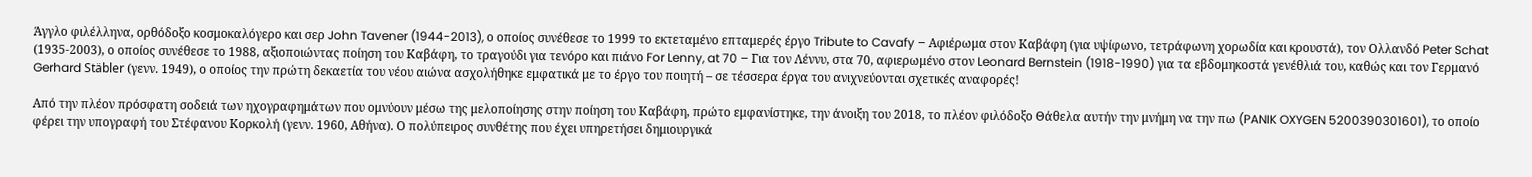Άγγλο φιλέλληνα, ορθόδοξο κοσμοκαλόγερο και σερ John Tavener (1944-2013), ο οποίος συνέθεσε το 1999 το εκτεταμένο επταμερές έργο Tribute to Cavafy – Αφιέρωμα στον Καβάφη (για υψίφωνο, τετράφωνη χορωδία και κρουστά), τον Ολλανδό Peter Schat (1935-2003), ο οποίος συνέθεσε το 1988, αξιοποιώντας ποίηση του Καβάφη, το τραγούδι για τενόρο και πιάνο For Lenny, at 70 – Για τον Λέννυ, στα 70, αφιερωμένο στον Leonard Bernstein (1918-1990) για τα εβδομηκοστά γενέθλιά του, καθώς και τον Γερμανό Gerhard Stäbler (γενν. 1949), ο οποίος την πρώτη δεκαετία του νέου αιώνα ασχολήθηκε εμφατικά με το έργο του ποιητή – σε τέσσερα έργα του ανιχνεύονται σχετικές αναφορές!

Από την πλέον πρόσφατη σοδειά των ηχογραφημάτων που ομνύουν μέσω της μελοποίησης στην ποίηση του Καβάφη, πρώτο εμφανίστηκε, την άνοιξη του 2018, το πλέον φιλόδοξο Θάθελα αυτήν την μνήμη να την πω (PANIK OXYGEN 5200390301601), το οποίο φέρει την υπογραφή του Στέφανου Κορκολή (γενν. 1960, Αθήνα). Ο πολύπειρος συνθέτης που έχει υπηρετήσει δημιουργικά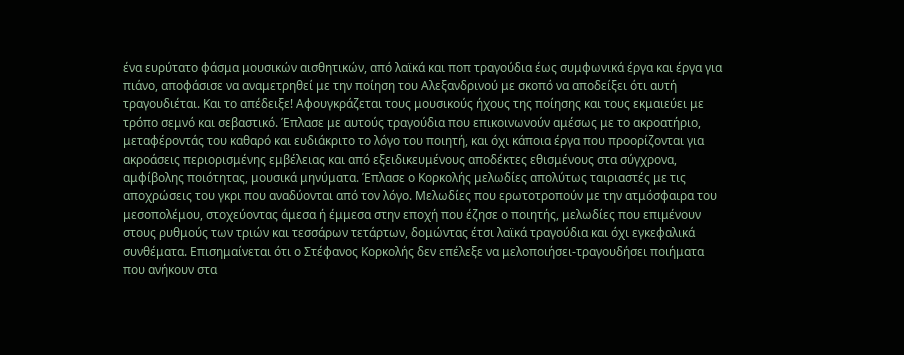ένα ευρύτατο φάσμα μουσικών αισθητικών, από λαϊκά και ποπ τραγούδια έως συμφωνικά έργα και έργα για πιάνο, αποφάσισε να αναμετρηθεί με την ποίηση του Αλεξανδρινού με σκοπό να αποδείξει ότι αυτή τραγουδιέται. Και το απέδειξε! Αφουγκράζεται τους μουσικούς ήχους της ποίησης και τους εκμαιεύει με τρόπο σεμνό και σεβαστικό. Έπλασε με αυτούς τραγούδια που επικοινωνούν αμέσως με το ακροατήριο, μεταφέροντάς του καθαρό και ευδιάκριτο το λόγο του ποιητή, και όχι κάποια έργα που προορίζονται για ακροάσεις περιορισμένης εμβέλειας και από εξειδικευμένους αποδέκτες εθισμένους στα σύγχρονα, αμφίβολης ποιότητας, μουσικά μηνύματα. Έπλασε ο Κορκολής μελωδίες απολύτως ταιριαστές με τις αποχρώσεις του γκρι που αναδύονται από τον λόγο. Μελωδίες που ερωτοτροπούν με την ατμόσφαιρα του μεσοπολέμου, στοχεύοντας άμεσα ή έμμεσα στην εποχή που έζησε ο ποιητής, μελωδίες που επιμένουν στους ρυθμούς των τριών και τεσσάρων τετάρτων, δομώντας έτσι λαϊκά τραγούδια και όχι εγκεφαλικά συνθέματα. Επισημαίνεται ότι ο Στέφανος Κορκολής δεν επέλεξε να μελοποιήσει-τραγουδήσει ποιήματα που ανήκουν στα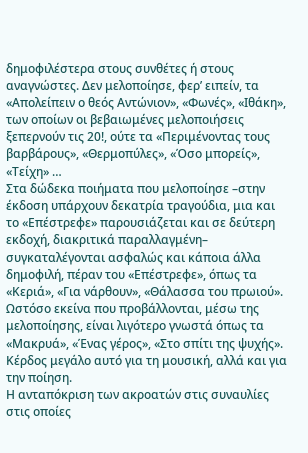δημοφιλέστερα στους συνθέτες ή στους αναγνώστες. Δεν μελοποίησε, φερ’ ειπείν, τα «Απολείπειν ο θεός Αντώνιον», «Φωνές», «Ιθάκη», των οποίων οι βεβαιωμένες μελοποιήσεις ξεπερνούν τις 20!, ούτε τα «Περιμένοντας τους βαρβάρους», «Θερμοπύλες», «Όσο μπορείς», «Τείχη» …
Στα δώδεκα ποιήματα που μελοποίησε –στην έκδοση υπάρχουν δεκατρία τραγούδια, μια και το «Επέστρεφε» παρουσιάζεται και σε δεύτερη εκδοχή, διακριτικά παραλλαγμένη– συγκαταλέγονται ασφαλώς και κάποια άλλα δημοφιλή, πέραν του «Επέστρεφε», όπως τα «Κεριά», «Για νάρθουν», «Θάλασσα του πρωιού». Ωστόσο εκείνα που προβάλλονται, μέσω της μελοποίησης, είναι λιγότερο γνωστά όπως τα «Μακρυά», «Ένας γέρος», «Στο σπίτι της ψυχής». Κέρδος μεγάλο αυτό για τη μουσική, αλλά και για την ποίηση.
Η ανταπόκριση των ακροατών στις συναυλίες στις οποίες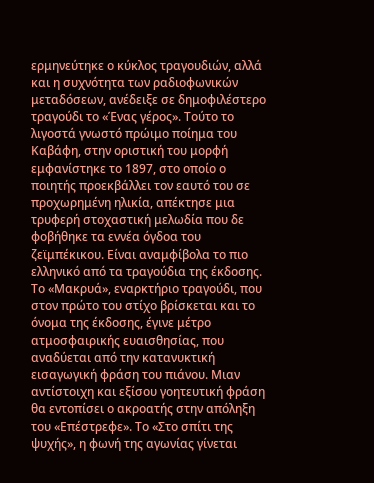ερμηνεύτηκε ο κύκλος τραγουδιών, αλλά και η συχνότητα των ραδιοφωνικών μεταδόσεων, ανέδειξε σε δημοφιλέστερο τραγούδι το «Ένας γέρος». Τούτο το λιγοστά γνωστό πρώιμο ποίημα του Καβάφη, στην οριστική του μορφή εμφανίστηκε το 1897, στο οποίο ο ποιητής προεκβάλλει τον εαυτό του σε προχωρημένη ηλικία, απέκτησε μια τρυφερή στοχαστική μελωδία που δε φοβήθηκε τα εννέα όγδοα του ζεϊμπέκικου. Είναι αναμφίβολα το πιο ελληνικό από τα τραγούδια της έκδοσης. Το «Μακρυά», εναρκτήριο τραγούδι, που στον πρώτο του στίχο βρίσκεται και το όνομα της έκδοσης, έγινε μέτρο ατμοσφαιρικής ευαισθησίας, που αναδύεται από την κατανυκτική εισαγωγική φράση του πιάνου. Μιαν αντίστοιχη και εξίσου γοητευτική φράση θα εντοπίσει ο ακροατής στην απόληξη του «Επέστρεφε». Το «Στο σπίτι της ψυχής», η φωνή της αγωνίας γίνεται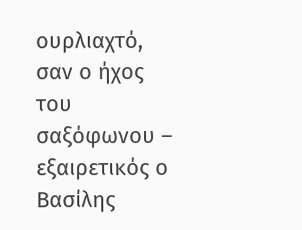ουρλιαχτό, σαν ο ήχος του σαξόφωνου – εξαιρετικός ο Βασίλης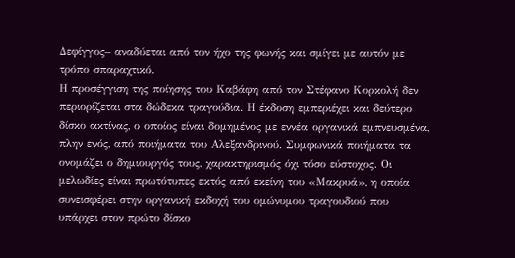Δεφίγγος– αναδύεται από τον ήχο της φωνής και σμίγει με αυτόν με τρόπο σπαραχτικό.
Η προσέγγιση της ποίησης του Καβάφη από τον Στέφανο Κορκολή δεν περιορίζεται στα δώδεκα τραγούδια. Η έκδοση εμπεριέχει και δεύτερο δίσκο ακτίνας, ο οποίος είναι δομημένος με εννέα οργανικά εμπνευσμένα, πλην ενός, από ποιήματα του Αλεξανδρινού. Συμφωνικά ποιήματα τα ονομάζει ο δημιουργός τους, χαρακτηρισμός όχι τόσο εύστοχος. Οι μελωδίες είναι πρωτότυπες εκτός από εκείνη του «Μακρυά», η οποία συνεισφέρει στην οργανική εκδοχή του ομώνυμου τραγουδιού που υπάρχει στον πρώτο δίσκο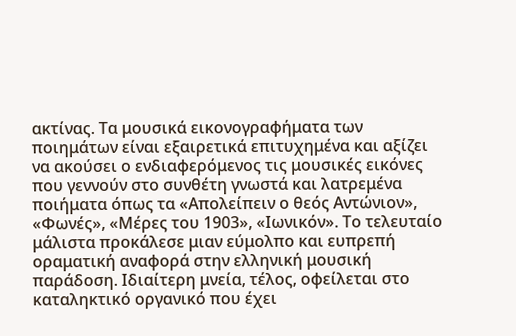ακτίνας. Τα μουσικά εικονογραφήματα των ποιημάτων είναι εξαιρετικά επιτυχημένα και αξίζει να ακούσει ο ενδιαφερόμενος τις μουσικές εικόνες που γεννούν στο συνθέτη γνωστά και λατρεμένα ποιήματα όπως τα «Απολείπειν ο θεός Αντώνιον», «Φωνές», «Μέρες του 1903», «Ιωνικόν». Το τελευταίο μάλιστα προκάλεσε μιαν εύμολπο και ευπρεπή οραματική αναφορά στην ελληνική μουσική παράδοση. Ιδιαίτερη μνεία, τέλος, οφείλεται στο καταληκτικό οργανικό που έχει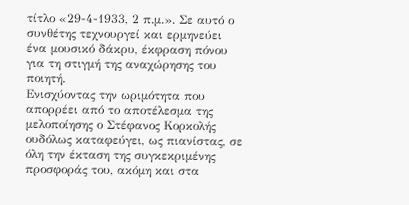τίτλο «29-4-1933, 2 π.μ.». Σε αυτό ο συνθέτης τεχνουργεί και ερμηνεύει ένα μουσικό δάκρυ, έκφραση πόνου για τη στιγμή της αναχώρησης του ποιητή.
Ενισχύοντας την ωριμότητα που απορρέει από το αποτέλεσμα της μελοποίησης ο Στέφανος Κορκολής ουδόλως καταφεύγει, ως πιανίστας, σε όλη την έκταση της συγκεκριμένης προσφοράς του, ακόμη και στα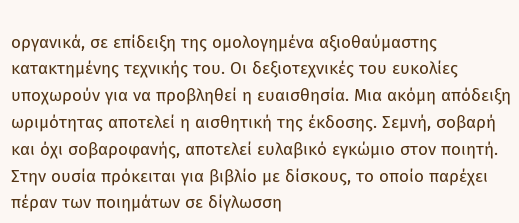οργανικά, σε επίδειξη της ομολογημένα αξιοθαύμαστης κατακτημένης τεχνικής του. Οι δεξιοτεχνικές του ευκολίες υποχωρούν για να προβληθεί η ευαισθησία. Μια ακόμη απόδειξη ωριμότητας αποτελεί η αισθητική της έκδοσης. Σεμνή, σοβαρή και όχι σοβαροφανής, αποτελεί ευλαβικό εγκώμιο στον ποιητή. Στην ουσία πρόκειται για βιβλίο με δίσκους, το οποίο παρέχει πέραν των ποιημάτων σε δίγλωσση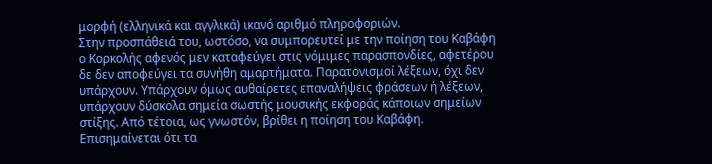μορφή (ελληνικά και αγγλικά) ικανό αριθμό πληροφοριών.
Στην προσπάθειά του, ωστόσο, να συμπορευτεί με την ποίηση του Καβάφη ο Κορκολής αφενός μεν καταφεύγει στις νόμιμες παρασπονδίες, αφετέρου δε δεν αποφεύγει τα συνήθη αμαρτήματα. Παρατονισμοί λέξεων, όχι δεν υπάρχουν. Υπάρχουν όμως αυθαίρετες επαναλήψεις φράσεων ή λέξεων, υπάρχουν δύσκολα σημεία σωστής μουσικής εκφοράς κάποιων σημείων στίξης. Από τέτοια, ως γνωστόν, βρίθει η ποίηση του Καβάφη. Επισημαίνεται ότι τα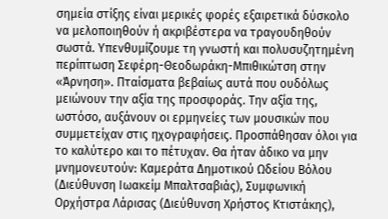σημεία στίξης είναι μερικές φορές εξαιρετικά δύσκολο να μελοποιηθούν ή ακριβέστερα να τραγουδηθούν σωστά. Υπενθυμίζουμε τη γνωστή και πολυσυζητημένη περίπτωση Σεφέρη-Θεοδωράκη-Μπιθικώτση στην «Άρνηση». Πταίσματα βεβαίως αυτά που ουδόλως μειώνουν την αξία της προσφοράς. Την αξία της, ωστόσο, αυξάνουν οι ερμηνείες των μουσικών που συμμετείχαν στις ηχογραφήσεις. Προσπάθησαν όλοι για το καλύτερο και το πέτυχαν. Θα ήταν άδικο να μην μνημονευτούν: Καμεράτα Δημοτικού Ωδείου Βόλου (Διεύθυνση Ιωακείμ Μπαλτσαβιάς), Συμφωνική Ορχήστρα Λάρισας (Διεύθυνση Χρήστος Κτιστάκης),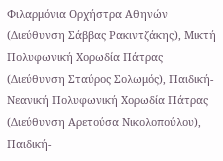Φιλαρμόνια Ορχήστρα Αθηνών (Διεύθυνση Σάββας Ρακιντζάκης), Μικτή Πολυφωνική Χορωδία Πάτρας (Διεύθυνση Σταύρος Σολωμός), Παιδική-Νεανική Πολυφωνική Χορωδία Πάτρας (Διεύθυνση Αρετούσα Νικολοπούλου), Παιδική-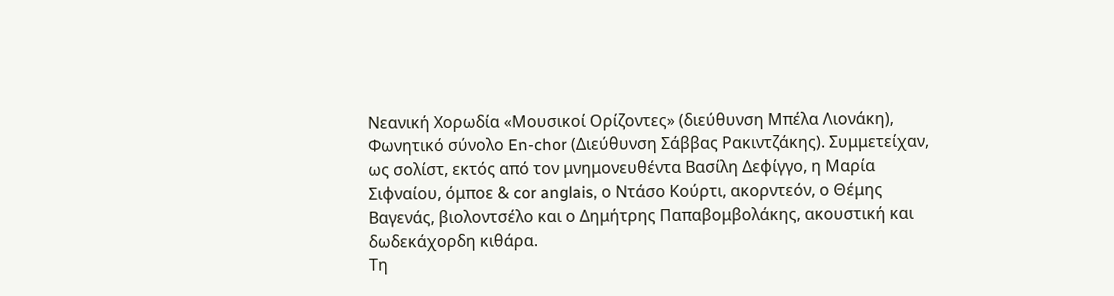Νεανική Χορωδία «Μουσικοί Ορίζοντες» (διεύθυνση Μπέλα Λιονάκη), Φωνητικό σύνολο En-chor (Διεύθυνση Σάββας Ρακιντζάκης). Συμμετείχαν, ως σολίστ, εκτός από τον μνημονευθέντα Βασίλη Δεφίγγο, η Μαρία Σιφναίου, όμποε & cor anglais, ο Ντάσο Κούρτι, ακορντεόν, ο Θέμης Βαγενάς, βιολοντσέλο και ο Δημήτρης Παπαβομβολάκης, ακουστική και δωδεκάχορδη κιθάρα.
Τη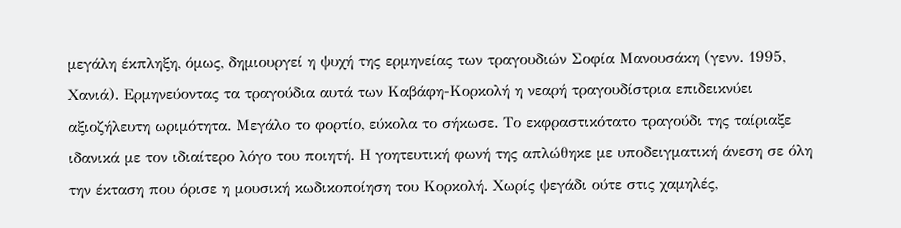μεγάλη έκπληξη, όμως, δημιουργεί η ψυχή της ερμηνείας των τραγουδιών Σοφία Μανουσάκη (γενν. 1995, Χανιά). Ερμηνεύοντας τα τραγούδια αυτά των Καβάφη-Κορκολή η νεαρή τραγουδίστρια επιδεικνύει αξιοζήλευτη ωριμότητα. Μεγάλο το φορτίο, εύκολα το σήκωσε. Το εκφραστικότατο τραγούδι της ταίριαξε ιδανικά με τον ιδιαίτερο λόγο του ποιητή. Η γοητευτική φωνή της απλώθηκε με υποδειγματική άνεση σε όλη την έκταση που όρισε η μουσική κωδικοποίηση του Κορκολή. Χωρίς ψεγάδι ούτε στις χαμηλές,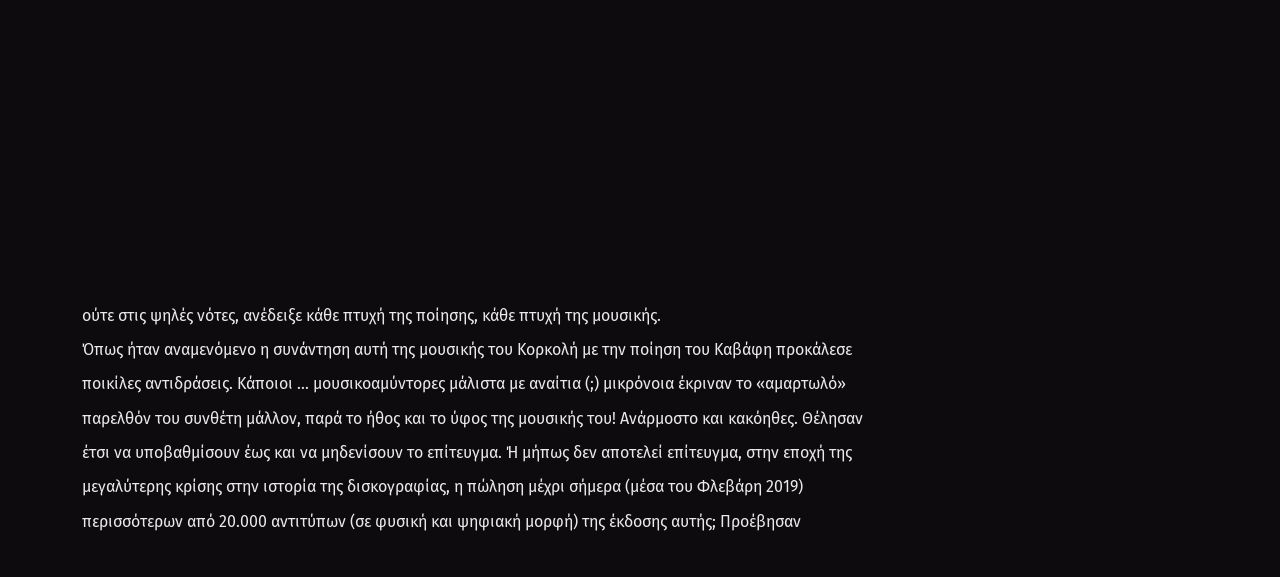ούτε στις ψηλές νότες, ανέδειξε κάθε πτυχή της ποίησης, κάθε πτυχή της μουσικής.
Όπως ήταν αναμενόμενο η συνάντηση αυτή της μουσικής του Κορκολή με την ποίηση του Καβάφη προκάλεσε ποικίλες αντιδράσεις. Κάποιοι … μουσικοαμύντορες μάλιστα με αναίτια (;) μικρόνοια έκριναν το «αμαρτωλό» παρελθόν του συνθέτη μάλλον, παρά το ήθος και το ύφος της μουσικής του! Ανάρμοστο και κακόηθες. Θέλησαν έτσι να υποβαθμίσουν έως και να μηδενίσουν το επίτευγμα. Ή μήπως δεν αποτελεί επίτευγμα, στην εποχή της μεγαλύτερης κρίσης στην ιστορία της δισκογραφίας, η πώληση μέχρι σήμερα (μέσα του Φλεβάρη 2019) περισσότερων από 20.000 αντιτύπων (σε φυσική και ψηφιακή μορφή) της έκδοσης αυτής; Προέβησαν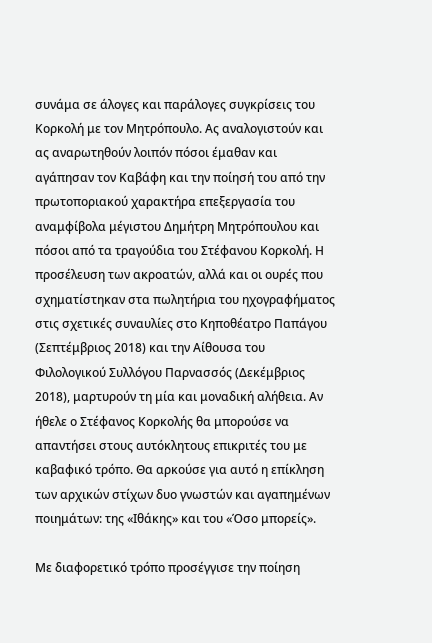συνάμα σε άλογες και παράλογες συγκρίσεις του Κορκολή με τον Μητρόπουλο. Ας αναλογιστούν και ας αναρωτηθούν λοιπόν πόσοι έμαθαν και αγάπησαν τον Καβάφη και την ποίησή του από την πρωτοποριακού χαρακτήρα επεξεργασία του αναμφίβολα μέγιστου Δημήτρη Μητρόπουλου και πόσοι από τα τραγούδια του Στέφανου Κορκολή. Η προσέλευση των ακροατών, αλλά και οι ουρές που σχηματίστηκαν στα πωλητήρια του ηχογραφήματος στις σχετικές συναυλίες στο Κηποθέατρο Παπάγου (Σεπτέμβριος 2018) και την Αίθουσα του Φιλολογικού Συλλόγου Παρνασσός (Δεκέμβριος 2018), μαρτυρούν τη μία και μοναδική αλήθεια. Αν ήθελε ο Στέφανος Κορκολής θα μπορούσε να απαντήσει στους αυτόκλητους επικριτές του με καβαφικό τρόπο. Θα αρκούσε για αυτό η επίκληση των αρχικών στίχων δυο γνωστών και αγαπημένων ποιημάτων: της «Ιθάκης» και του «Όσο μπορείς».

Με διαφορετικό τρόπο προσέγγισε την ποίηση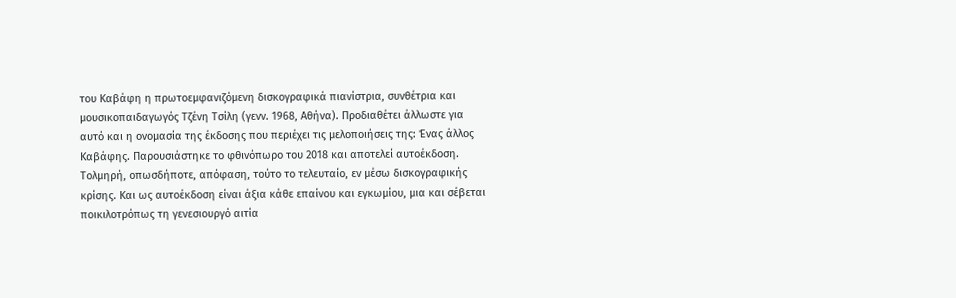του Καβάφη η πρωτοεμφανιζόμενη δισκογραφικά πιανίστρια, συνθέτρια και μουσικοπαιδαγωγός Τζένη Τσίλη (γενν. 1968, Αθήνα). Προδιαθέτει άλλωστε για αυτό και η ονομασία της έκδοσης που περιέχει τις μελοποιήσεις της: Ένας άλλος Καβάφης. Παρουσιάστηκε το φθινόπωρο του 2018 και αποτελεί αυτοέκδοση. Τολμηρή, οπωσδήποτε, απόφαση, τούτο το τελευταίο, εν μέσω δισκογραφικής κρίσης. Και ως αυτοέκδοση είναι άξια κάθε επαίνου και εγκωμίου, μια και σέβεται ποικιλοτρόπως τη γενεσιουργό αιτία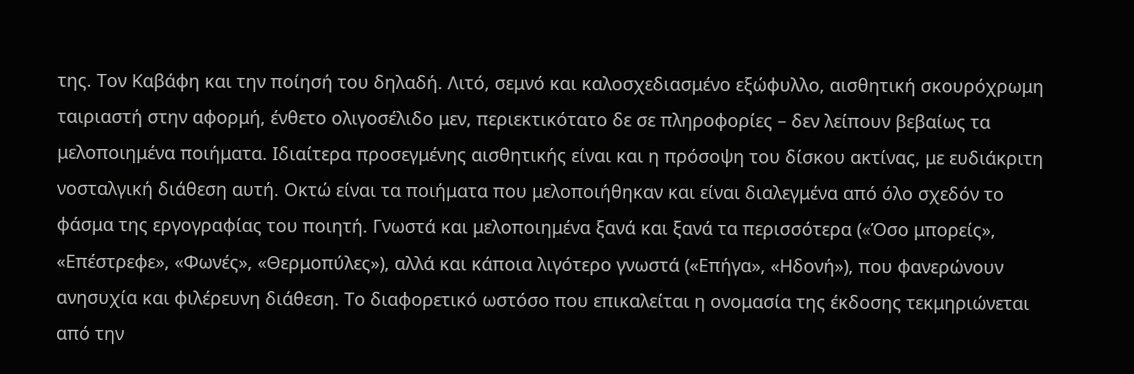της. Τον Καβάφη και την ποίησή του δηλαδή. Λιτό, σεμνό και καλοσχεδιασμένο εξώφυλλο, αισθητική σκουρόχρωμη ταιριαστή στην αφορμή, ένθετο ολιγοσέλιδο μεν, περιεκτικότατο δε σε πληροφορίες – δεν λείπουν βεβαίως τα μελοποιημένα ποιήματα. Ιδιαίτερα προσεγμένης αισθητικής είναι και η πρόσοψη του δίσκου ακτίνας, με ευδιάκριτη νοσταλγική διάθεση αυτή. Οκτώ είναι τα ποιήματα που μελοποιήθηκαν και είναι διαλεγμένα από όλο σχεδόν το φάσμα της εργογραφίας του ποιητή. Γνωστά και μελοποιημένα ξανά και ξανά τα περισσότερα («Όσο μπορείς», «Επέστρεφε», «Φωνές», «Θερμοπύλες»), αλλά και κάποια λιγότερο γνωστά («Επήγα», «Ηδονή»), που φανερώνουν ανησυχία και φιλέρευνη διάθεση. Το διαφορετικό ωστόσο που επικαλείται η ονομασία της έκδοσης τεκμηριώνεται από την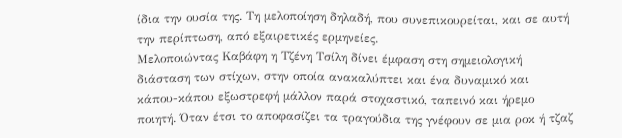ίδια την ουσία της. Τη μελοποίηση δηλαδή, που συνεπικουρείται, και σε αυτή την περίπτωση, από εξαιρετικές ερμηνείες.
Μελοποιώντας Καβάφη η Τζένη Τσίλη δίνει έμφαση στη σημειολογική διάσταση των στίχων, στην οποία ανακαλύπτει και ένα δυναμικό και κάπου-κάπου εξωστρεφή μάλλον παρά στοχαστικό, ταπεινό και ήρεμο ποιητή. Όταν έτσι το αποφασίζει τα τραγούδια της γνέφουν σε μια ροκ ή τζαζ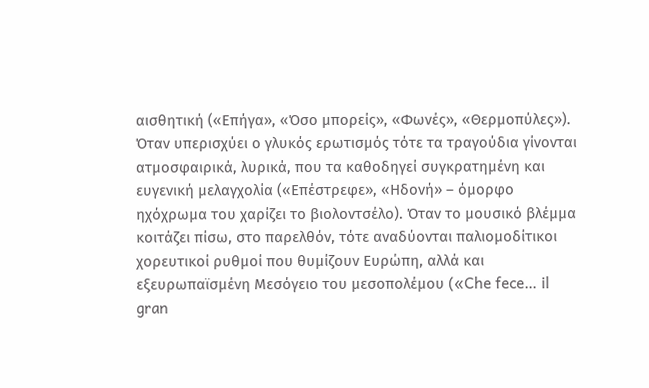αισθητική («Επήγα», «Όσο μπορείς», «Φωνές», «Θερμοπύλες»). Όταν υπερισχύει ο γλυκός ερωτισμός τότε τα τραγούδια γίνονται ατμοσφαιρικά, λυρικά, που τα καθοδηγεί συγκρατημένη και ευγενική μελαγχολία («Επέστρεφε», «Ηδονή» – όμορφο ηχόχρωμα του χαρίζει το βιολοντσέλο). Όταν το μουσικό βλέμμα κοιτάζει πίσω, στο παρελθόν, τότε αναδύονται παλιομοδίτικοι χορευτικοί ρυθμοί που θυμίζουν Ευρώπη, αλλά και εξευρωπαϊσμένη Μεσόγειο του μεσοπολέμου («Che fece… il gran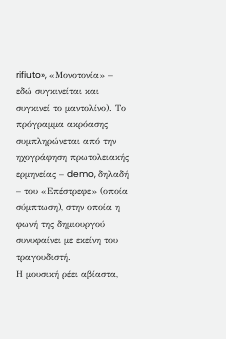rifiuto», «Μονοτονία» – εδώ συγκινείται και συγκινεί το μαντολίνο). Το πρόγραμμα ακρόασης συμπληρώνεται από την ηχογράφηση πρωτολειακής ερμηνείας – demo, δηλαδή – του «Επέστρεφε» (οποία σύμπτωση), στην οποία η φωνή της δημιουργού συνυφαίνει με εκείνη του τραγουδιστή.
Η μουσική ρέει αβίαστα,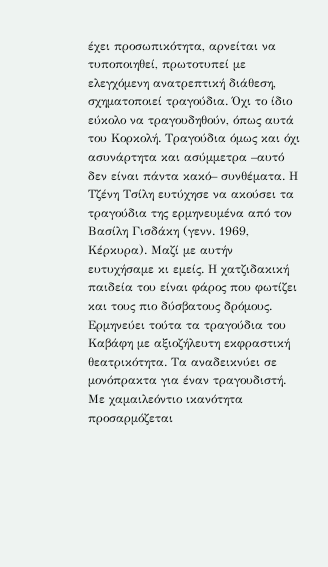έχει προσωπικότητα, αρνείται να τυποποιηθεί, πρωτοτυπεί με ελεγχόμενη ανατρεπτική διάθεση, σχηματοποιεί τραγούδια. Όχι το ίδιο εύκολο να τραγουδηθούν, όπως αυτά του Κορκολή. Τραγούδια όμως και όχι ασυνάρτητα και ασύμμετρα –αυτό δεν είναι πάντα κακό– συνθέματα. Η Τζένη Τσίλη ευτύχησε να ακούσει τα τραγούδια της ερμηνευμένα από τον Βασίλη Γισδάκη (γενν. 1969, Κέρκυρα). Μαζί με αυτήν ευτυχήσαμε κι εμείς. Η χατζιδακική παιδεία του είναι φάρος που φωτίζει και τους πιο δύσβατους δρόμους. Ερμηνεύει τούτα τα τραγούδια του Καβάφη με αξιοζήλευτη εκφραστική θεατρικότητα. Τα αναδεικνύει σε μονόπρακτα για έναν τραγουδιστή. Με χαμαιλεόντιο ικανότητα προσαρμόζεται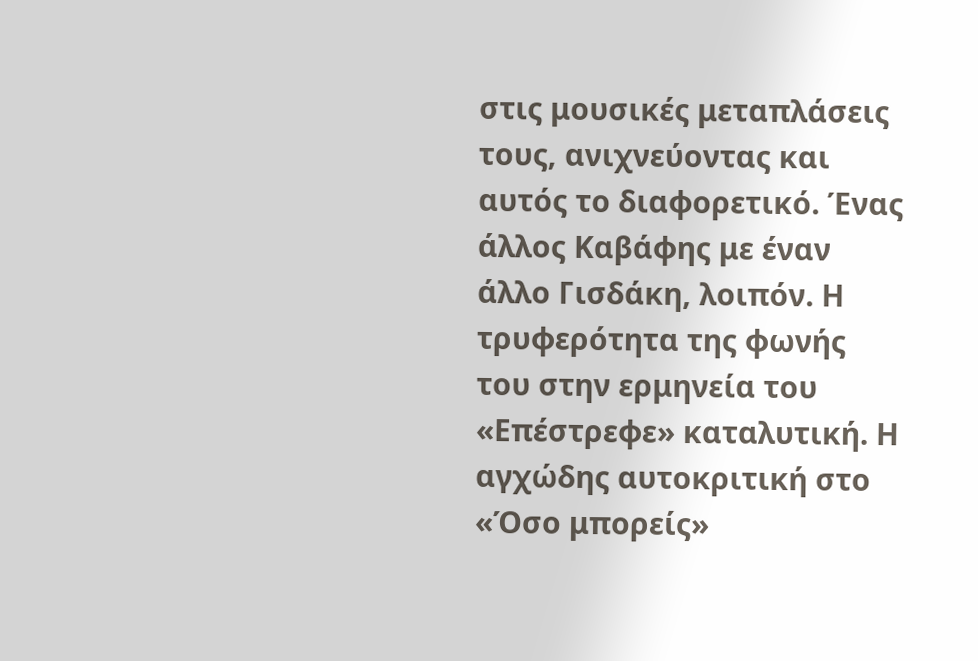στις μουσικές μεταπλάσεις τους, ανιχνεύοντας και αυτός το διαφορετικό. Ένας άλλος Καβάφης με έναν άλλο Γισδάκη, λοιπόν. Η τρυφερότητα της φωνής του στην ερμηνεία του «Επέστρεφε» καταλυτική. Η αγχώδης αυτοκριτική στο «Όσο μπορείς»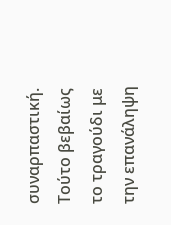συναρπαστική. Τούτο βεβαίως το τραγούδι με την επανάληψη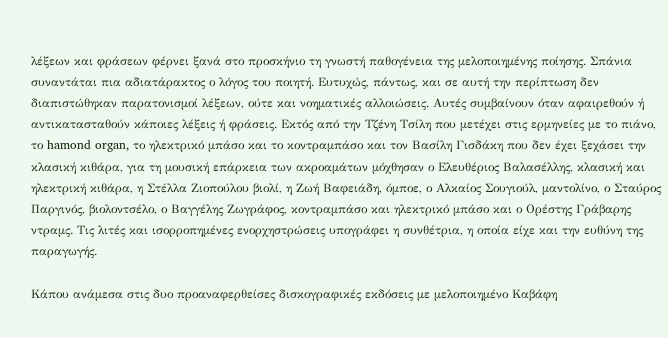λέξεων και φράσεων φέρνει ξανά στο προσκήνιο τη γνωστή παθογένεια της μελοποιημένης ποίησης. Σπάνια συναντάται πια αδιατάρακτος ο λόγος του ποιητή. Ευτυχώς, πάντως, και σε αυτή την περίπτωση δεν διαπιστώθηκαν παρατονισμοί λέξεων, ούτε και νοηματικές αλλοιώσεις. Αυτές συμβαίνουν όταν αφαιρεθούν ή αντικατασταθούν κάποιες λέξεις ή φράσεις. Εκτός από την Τζένη Τσίλη που μετέχει στις ερμηνείες με το πιάνο, το hamond organ, το ηλεκτρικό μπάσο και το κοντραμπάσο και τον Βασίλη Γισδάκη που δεν έχει ξεχάσει την κλασική κιθάρα, για τη μουσική επάρκεια των ακροαμάτων μόχθησαν ο Ελευθέριος Βαλασέλλης, κλασική και ηλεκτρική κιθάρα, η Στέλλα Ζιοπούλου βιολί, η Ζωή Βαφειάδη, όμποε, ο Αλκαίος Σουγιούλ, μαντολίνο, ο Σταύρος Παργινός, βιολοντσέλο, ο Βαγγέλης Ζωγράφος, κοντραμπάσο και ηλεκτρικό μπάσο και ο Ορέστης Γράβαρης ντραμς. Τις λιτές και ισορροπημένες ενορχηστρώσεις υπογράφει η συνθέτρια, η οποία είχε και την ευθύνη της παραγωγής.

Κάπου ανάμεσα στις δυο προαναφερθείσες δισκογραφικές εκδόσεις με μελοποιημένο Καβάφη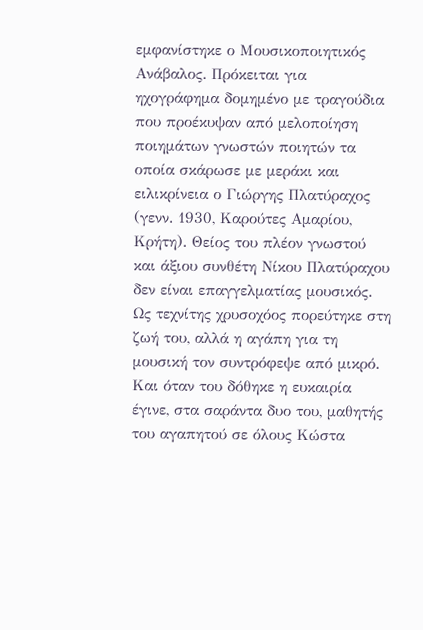εμφανίστηκε ο Μουσικοποιητικός Ανάβαλος. Πρόκειται για ηχογράφημα δομημένο με τραγούδια που προέκυψαν από μελοποίηση ποιημάτων γνωστών ποιητών τα οποία σκάρωσε με μεράκι και ειλικρίνεια ο Γιώργης Πλατύραχος (γενν. 1930, Καρούτες Αμαρίου, Κρήτη). Θείος του πλέον γνωστού και άξιου συνθέτη Νίκου Πλατύραχου δεν είναι επαγγελματίας μουσικός. Ως τεχνίτης χρυσοχόος πορεύτηκε στη ζωή του, αλλά η αγάπη για τη μουσική τον συντρόφεψε από μικρό. Και όταν του δόθηκε η ευκαιρία έγινε, στα σαράντα δυο του, μαθητής του αγαπητού σε όλους Κώστα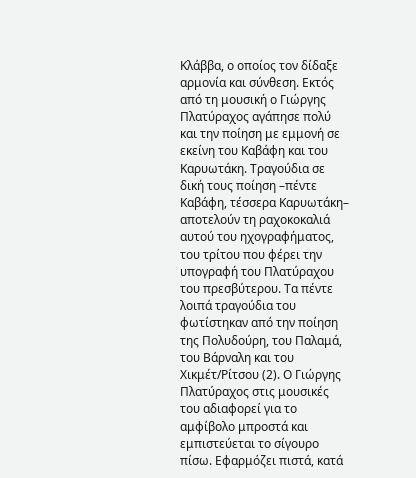Κλάββα, ο οποίος τον δίδαξε αρμονία και σύνθεση. Εκτός από τη μουσική ο Γιώργης Πλατύραχος αγάπησε πολύ και την ποίηση με εμμονή σε εκείνη του Καβάφη και του Καρυωτάκη. Τραγούδια σε δική τους ποίηση –πέντε Καβάφη, τέσσερα Καρυωτάκη– αποτελούν τη ραχοκοκαλιά αυτού του ηχογραφήματος, του τρίτου που φέρει την υπογραφή του Πλατύραχου του πρεσβύτερου. Τα πέντε λοιπά τραγούδια του φωτίστηκαν από την ποίηση της Πολυδούρη, του Παλαμά, του Βάρναλη και του Χικμέτ/Ρίτσου (2). Ο Γιώργης Πλατύραχος στις μουσικές του αδιαφορεί για το αμφίβολο μπροστά και εμπιστεύεται το σίγουρο πίσω. Εφαρμόζει πιστά, κατά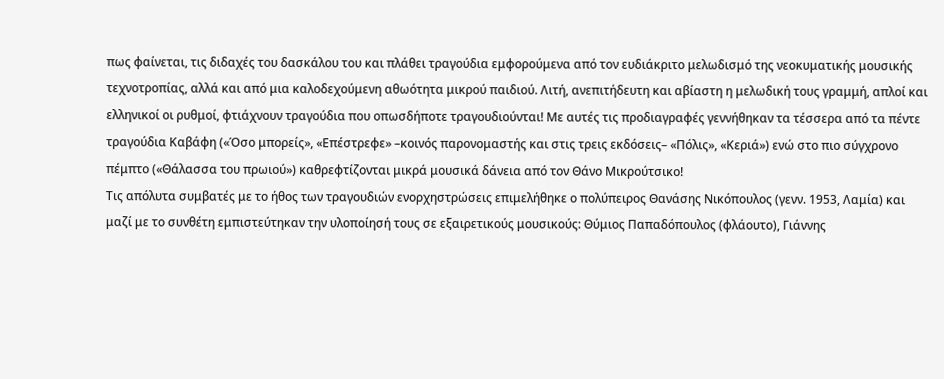πως φαίνεται, τις διδαχές του δασκάλου του και πλάθει τραγούδια εμφορούμενα από τον ευδιάκριτο μελωδισμό της νεοκυματικής μουσικής τεχνοτροπίας, αλλά και από μια καλοδεχούμενη αθωότητα μικρού παιδιού. Λιτή, ανεπιτήδευτη και αβίαστη η μελωδική τους γραμμή, απλοί και ελληνικοί οι ρυθμοί, φτιάχνουν τραγούδια που οπωσδήποτε τραγουδιούνται! Με αυτές τις προδιαγραφές γεννήθηκαν τα τέσσερα από τα πέντε τραγούδια Καβάφη («Όσο μπορείς», «Επέστρεφε» –κοινός παρονομαστής και στις τρεις εκδόσεις– «Πόλις», «Κεριά») ενώ στο πιο σύγχρονο πέμπτο («Θάλασσα του πρωιού») καθρεφτίζονται μικρά μουσικά δάνεια από τον Θάνο Μικρούτσικο!
Τις απόλυτα συμβατές με το ήθος των τραγουδιών ενορχηστρώσεις επιμελήθηκε ο πολύπειρος Θανάσης Νικόπουλος (γενν. 1953, Λαμία) και μαζί με το συνθέτη εμπιστεύτηκαν την υλοποίησή τους σε εξαιρετικούς μουσικούς: Θύμιος Παπαδόπουλος (φλάουτο), Γιάννης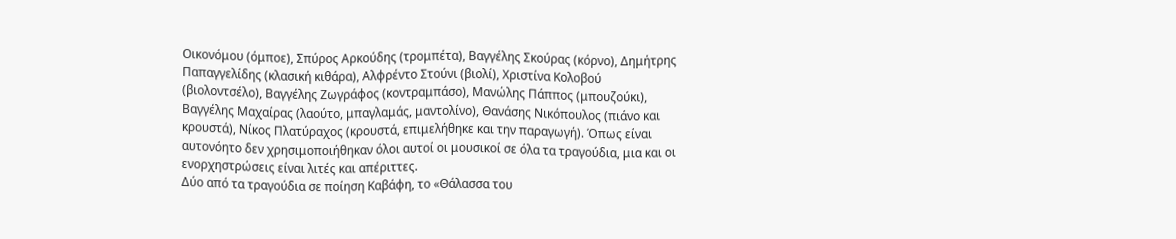Οικονόμου (όμποε), Σπύρος Αρκούδης (τρομπέτα), Βαγγέλης Σκούρας (κόρνο), Δημήτρης Παπαγγελίδης (κλασική κιθάρα), Αλφρέντο Στούνι (βιολί), Χριστίνα Κολοβού (βιολοντσέλο), Βαγγέλης Ζωγράφος (κοντραμπάσο), Μανώλης Πάππος (μπουζούκι), Βαγγέλης Μαχαίρας (λαούτο, μπαγλαμάς, μαντολίνο), Θανάσης Νικόπουλος (πιάνο και κρουστά), Νίκος Πλατύραχος (κρουστά, επιμελήθηκε και την παραγωγή). Όπως είναι αυτονόητο δεν χρησιμοποιήθηκαν όλοι αυτοί οι μουσικοί σε όλα τα τραγούδια, μια και οι ενορχηστρώσεις είναι λιτές και απέριττες.
Δύο από τα τραγούδια σε ποίηση Καβάφη, το «Θάλασσα του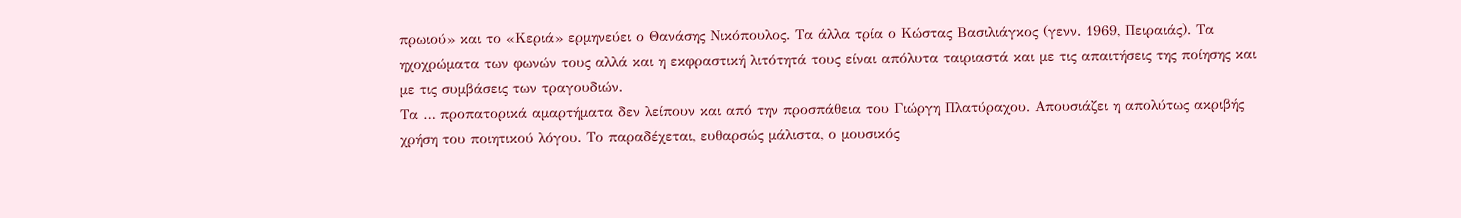πρωιού» και το «Κεριά» ερμηνεύει ο Θανάσης Νικόπουλος. Τα άλλα τρία ο Κώστας Βασιλιάγκος (γενν. 1969, Πειραιάς). Τα ηχοχρώματα των φωνών τους αλλά και η εκφραστική λιτότητά τους είναι απόλυτα ταιριαστά και με τις απαιτήσεις της ποίησης και με τις συμβάσεις των τραγουδιών.
Τα … προπατορικά αμαρτήματα δεν λείπουν και από την προσπάθεια του Γιώργη Πλατύραχου. Απουσιάζει η απολύτως ακριβής χρήση του ποιητικού λόγου. Το παραδέχεται, ευθαρσώς μάλιστα, ο μουσικός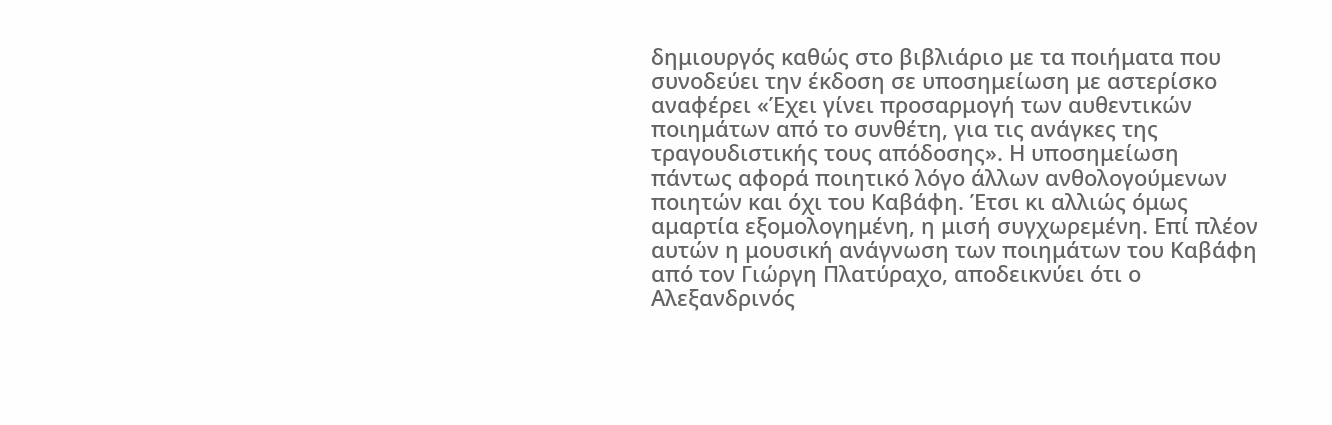δημιουργός καθώς στο βιβλιάριο με τα ποιήματα που συνοδεύει την έκδοση σε υποσημείωση με αστερίσκο αναφέρει «Έχει γίνει προσαρμογή των αυθεντικών ποιημάτων από το συνθέτη, για τις ανάγκες της τραγουδιστικής τους απόδοσης». Η υποσημείωση πάντως αφορά ποιητικό λόγο άλλων ανθολογούμενων ποιητών και όχι του Καβάφη. Έτσι κι αλλιώς όμως αμαρτία εξομολογημένη, η μισή συγχωρεμένη. Επί πλέον αυτών η μουσική ανάγνωση των ποιημάτων του Καβάφη από τον Γιώργη Πλατύραχο, αποδεικνύει ότι ο Αλεξανδρινός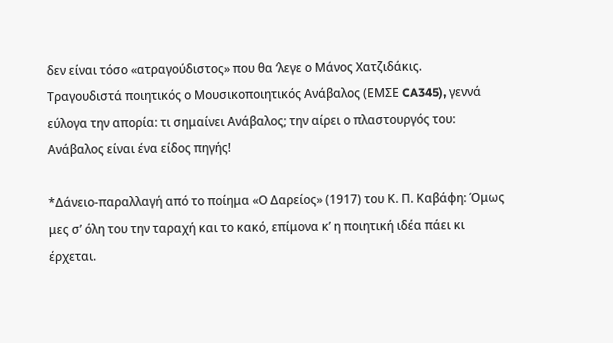δεν είναι τόσο «ατραγούδιστος» που θα ‘λεγε ο Μάνος Χατζιδάκις.
Τραγουδιστά ποιητικός ο Μουσικοποιητικός Ανάβαλος (ΕΜΣΕ CA345), γεννά εύλογα την απορία: τι σημαίνει Ανάβαλος; την αίρει ο πλαστουργός του: Ανάβαλος είναι ένα είδος πηγής!

*Δάνειο-παραλλαγή από το ποίημα «Ο Δαρείος» (1917) του Κ. Π. Καβάφη: Όμως μες σ’ όλη του την ταραχή και το κακό, επίμονα κ’ η ποιητική ιδέα πάει κι έρχεται.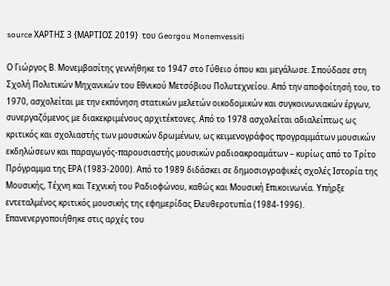source ΧΑΡΤΗΣ 3 {ΜΑΡΤΙΟΣ 2019}  του Georgou Monemvessiti

Ο Γιώργος Β. Μονεμβασίτης γεννήθηκε το 1947 στο Γύθειο όπου και μεγάλωσε. Σπούδασε στη Σχολή Πολιτικών Μηχανικών του Εθνικού Μετσόβιου Πολυτεχνείου. Από την αποφοίτησή του, το 1970, ασχολείται με την εκπόνηση στατικών μελετών οικοδομικών και συγκοινωνιακών έργων, συνεργαζόμενος με διακεκριμένους αρχιτέκτονες. Από το 1978 ασχολείται αδιαλείπτως ως κριτικός και σχολιαστής των μουσικών δρωμένων, ως κειμενογράφος προγραμμάτων μουσικών εκδηλώσεων και παραγωγός-παρουσιαστής μουσικών ραδιοακροαμάτων – κυρίως από το Τρίτο Πρόγραμμα της ΕΡΑ (1983-2000). Από το 1989 διδάσκει σε δημοσιογραφικές σχολές Ιστορία της Μουσικής, Τέχνη και Τεχνική του Ραδιοφώνου, καθώς και Μουσική Επικοινωνία. Υπήρξε εντεταλμένος κριτικός μουσικής της εφημερίδας Ελευθεροτυπία (1984-1996). Επανενεργοποιήθηκε στις αρχές του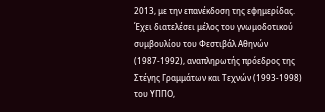2013, με την επανέκδοση της εφημερίδας. Έχει διατελέσει μέλος του γνωμοδοτικού συμβουλίου του Φεστιβάλ Αθηνών (1987-1992), αναπληρωτής πρόεδρος της Στέγης Γραμμάτων και Τεχνών (1993-1998) του ΥΠΠΟ,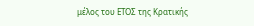μέλος του ΕΤΟΣ της Κρατικής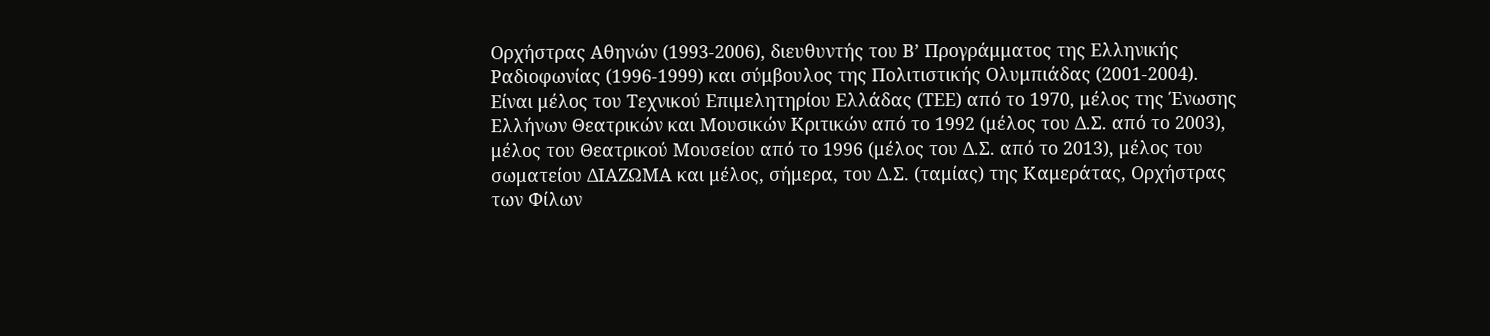Ορχήστρας Αθηνών (1993-2006), διευθυντής του Β’ Προγράμματος της Ελληνικής Ραδιοφωνίας (1996-1999) και σύμβουλος της Πολιτιστικής Ολυμπιάδας (2001-2004). Είναι μέλος του Τεχνικού Επιμελητηρίου Ελλάδας (ΤΕΕ) από το 1970, μέλος της Ένωσης Ελλήνων Θεατρικών και Μουσικών Κριτικών από το 1992 (μέλος του Δ.Σ. από το 2003), μέλος του Θεατρικού Μουσείου από το 1996 (μέλος του Δ.Σ. από το 2013), μέλος του σωματείου ΔΙΑΖΩΜΑ και μέλος, σήμερα, του Δ.Σ. (ταμίας) της Καμεράτας, Ορχήστρας των Φίλων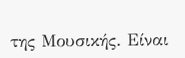της Μουσικής. Είναι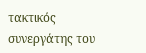τακτικός συνεργάτης του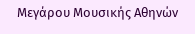Μεγάρου Μουσικής Αθηνών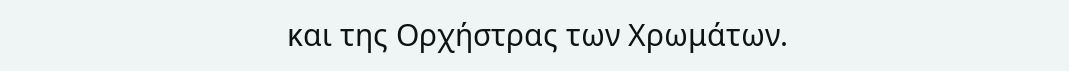και της Ορχήστρας των Χρωμάτων.